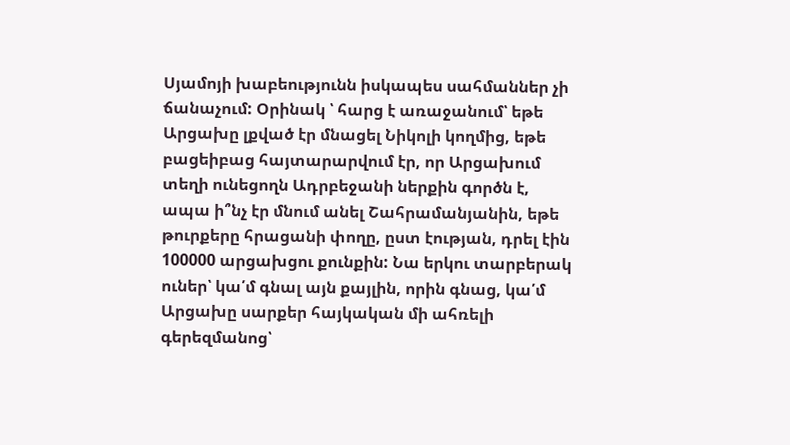Սյամոյի խաբեությունն իսկապես սահմաններ չի ճանաչում: Օրինակ ՝ հարց է առաջանում՝ եթե Արցախը լքված էր մնացել Նիկոլի կողմից, եթե բացեիբաց հայտարարվում էր, որ Արցախում տեղի ունեցողն Ադրբեջանի ներքին գործն է, ապա ի՞նչ էր մնում անել Շահրամանյանին, եթե թուրքերը հրացանի փողը, ըստ էության, դրել էին 100000 արցախցու քունքին: Նա երկու տարբերակ ուներ՝ կա՛մ գնալ այն քայլին, որին գնաց, կա՛մ Արցախը սարքեր հայկական մի ահռելի գերեզմանոց՝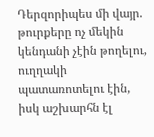Դերզորիպես մի վայր. թուրքերը ոչ մեկին կենդանի չէին թողելու, ուղղակի պատառոտելու էին, իսկ աշխարհն էլ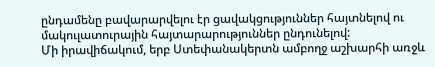ընդամենը բավարարվելու էր ցավակցություններ հայտնելով ու մակուլատուրային հայտարարություններ ընդունելով:
Մի իրավիճակում, երբ Ստեփանակերտն ամբողջ աշխարհի առջև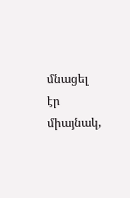մնացել էր միայնակ,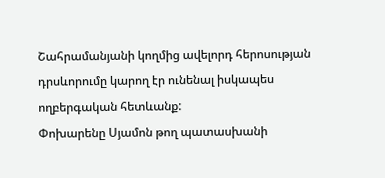Շահրամանյանի կողմից ավելորդ հերոսության դրսևորումը կարող էր ունենալ իսկապես ողբերգական հետևանք:
Փոխարենը Սյամոն թող պատասխանի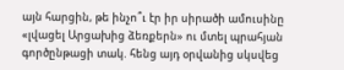այն հարցին, թե ինչո՞ւ էր իր սիրածի ամուսինը «լվացել Արցախից ձեռքերն» ու մտել պրահյան գործընթացի տակ. հենց այդ օրվանից սկսվեց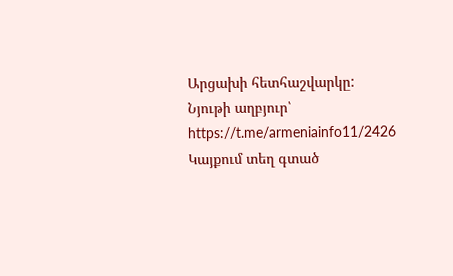Արցախի հետհաշվարկը:
Նյութի աղբյուր՝ https://t.me/armeniainfo11/2426
Կայքում տեղ գտած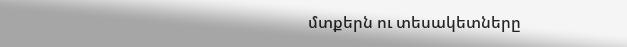մտքերն ու տեսակետները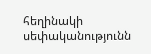հեղինակի սեփականությունն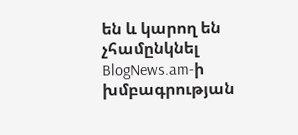են և կարող են չհամընկնել BlogNews.am-ի խմբագրության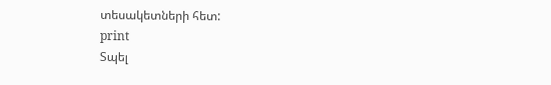տեսակետների հետ:
print
Տպել